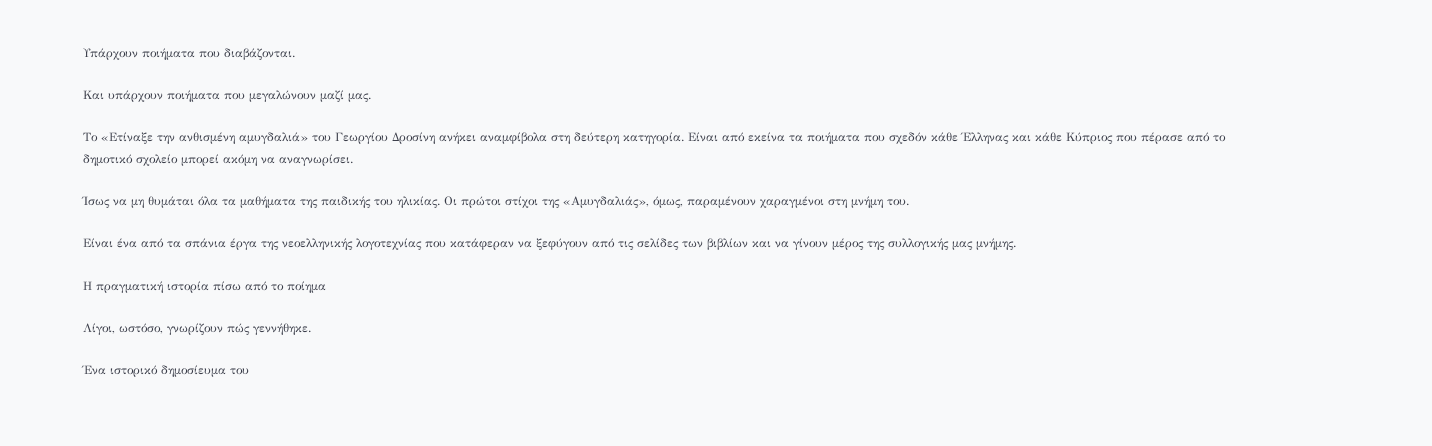Υπάρχουν ποιήματα που διαβάζονται.

Και υπάρχουν ποιήματα που μεγαλώνουν μαζί μας.

Το «Ετίναξε την ανθισμένη αμυγδαλιά» του Γεωργίου Δροσίνη ανήκει αναμφίβολα στη δεύτερη κατηγορία. Είναι από εκείνα τα ποιήματα που σχεδόν κάθε Έλληνας και κάθε Κύπριος που πέρασε από το δημοτικό σχολείο μπορεί ακόμη να αναγνωρίσει.

Ίσως να μη θυμάται όλα τα μαθήματα της παιδικής του ηλικίας. Οι πρώτοι στίχοι της «Αμυγδαλιάς», όμως, παραμένουν χαραγμένοι στη μνήμη του.

Είναι ένα από τα σπάνια έργα της νεοελληνικής λογοτεχνίας που κατάφεραν να ξεφύγουν από τις σελίδες των βιβλίων και να γίνουν μέρος της συλλογικής μας μνήμης.

Η πραγματική ιστορία πίσω από το ποίημα

Λίγοι, ωστόσο, γνωρίζουν πώς γεννήθηκε.

Ένα ιστορικό δημοσίευμα του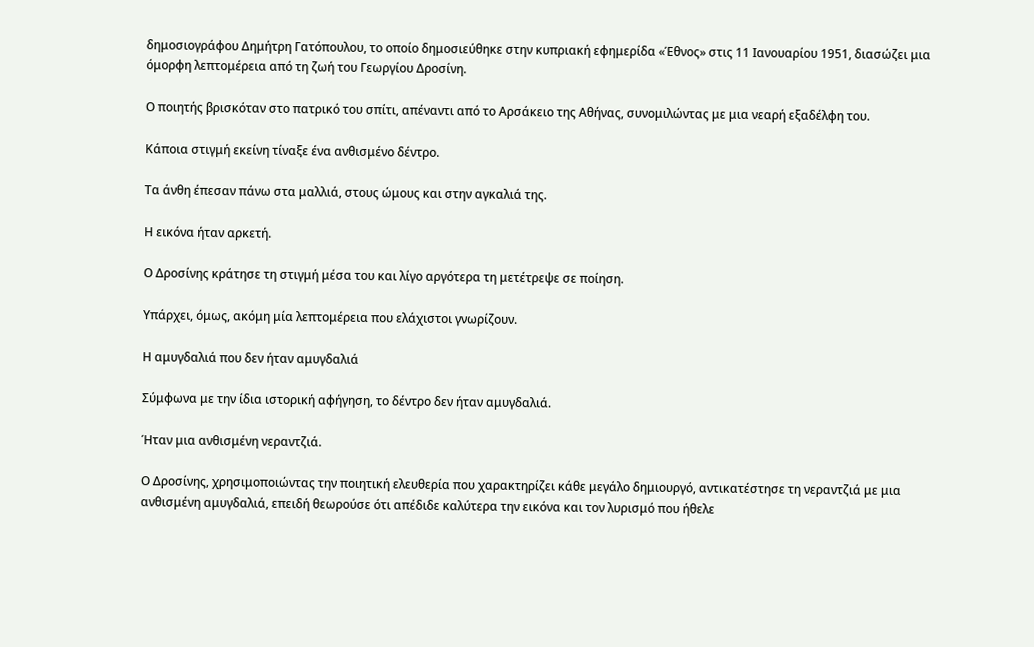δημοσιογράφου Δημήτρη Γατόπουλου, το οποίο δημοσιεύθηκε στην κυπριακή εφημερίδα «Έθνος» στις 11 Ιανουαρίου 1951, διασώζει μια όμορφη λεπτομέρεια από τη ζωή του Γεωργίου Δροσίνη.

Ο ποιητής βρισκόταν στο πατρικό του σπίτι, απέναντι από το Αρσάκειο της Αθήνας, συνομιλώντας με μια νεαρή εξαδέλφη του.

Κάποια στιγμή εκείνη τίναξε ένα ανθισμένο δέντρο.

Τα άνθη έπεσαν πάνω στα μαλλιά, στους ώμους και στην αγκαλιά της.

Η εικόνα ήταν αρκετή.

Ο Δροσίνης κράτησε τη στιγμή μέσα του και λίγο αργότερα τη μετέτρεψε σε ποίηση.

Υπάρχει, όμως, ακόμη μία λεπτομέρεια που ελάχιστοι γνωρίζουν.

Η αμυγδαλιά που δεν ήταν αμυγδαλιά

Σύμφωνα με την ίδια ιστορική αφήγηση, το δέντρο δεν ήταν αμυγδαλιά.

Ήταν μια ανθισμένη νεραντζιά.

Ο Δροσίνης, χρησιμοποιώντας την ποιητική ελευθερία που χαρακτηρίζει κάθε μεγάλο δημιουργό, αντικατέστησε τη νεραντζιά με μια ανθισμένη αμυγδαλιά, επειδή θεωρούσε ότι απέδιδε καλύτερα την εικόνα και τον λυρισμό που ήθελε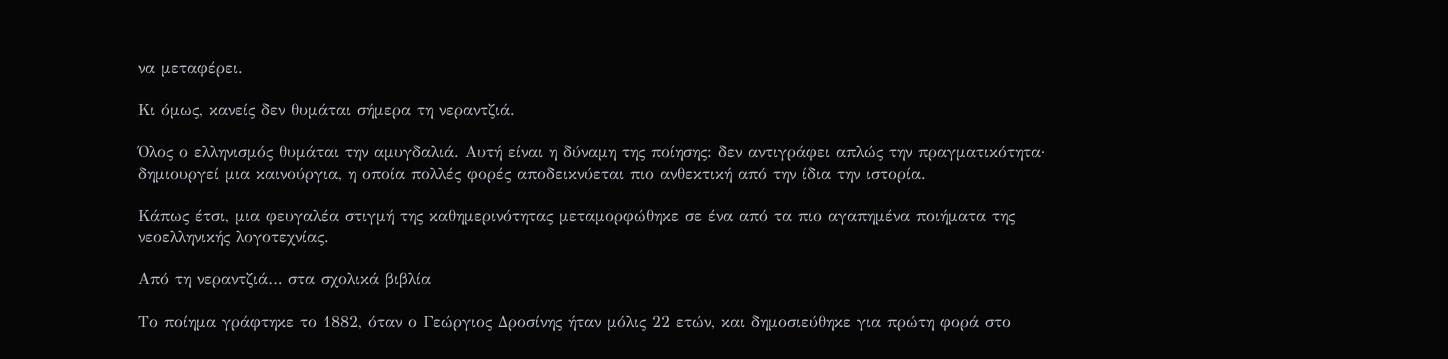να μεταφέρει.

Κι όμως, κανείς δεν θυμάται σήμερα τη νεραντζιά.

Όλος ο ελληνισμός θυμάται την αμυγδαλιά. Αυτή είναι η δύναμη της ποίησης: δεν αντιγράφει απλώς την πραγματικότητα· δημιουργεί μια καινούργια, η οποία πολλές φορές αποδεικνύεται πιο ανθεκτική από την ίδια την ιστορία.

Κάπως έτσι, μια φευγαλέα στιγμή της καθημερινότητας μεταμορφώθηκε σε ένα από τα πιο αγαπημένα ποιήματα της νεοελληνικής λογοτεχνίας.

Από τη νεραντζιά… στα σχολικά βιβλία

Το ποίημα γράφτηκε το 1882, όταν ο Γεώργιος Δροσίνης ήταν μόλις 22 ετών, και δημοσιεύθηκε για πρώτη φορά στο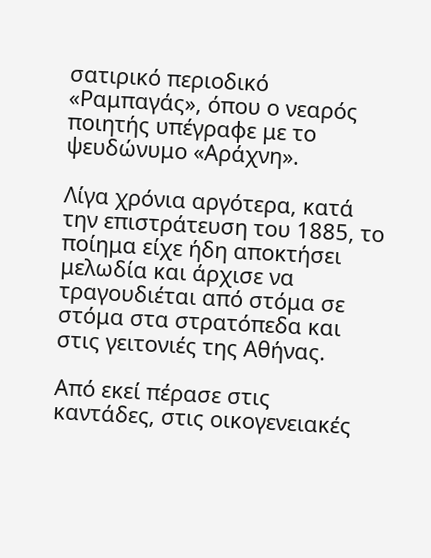σατιρικό περιοδικό «Ραμπαγάς», όπου ο νεαρός ποιητής υπέγραφε με το ψευδώνυμο «Αράχνη».

Λίγα χρόνια αργότερα, κατά την επιστράτευση του 1885, το ποίημα είχε ήδη αποκτήσει μελωδία και άρχισε να τραγουδιέται από στόμα σε στόμα στα στρατόπεδα και στις γειτονιές της Αθήνας.

Από εκεί πέρασε στις καντάδες, στις οικογενειακές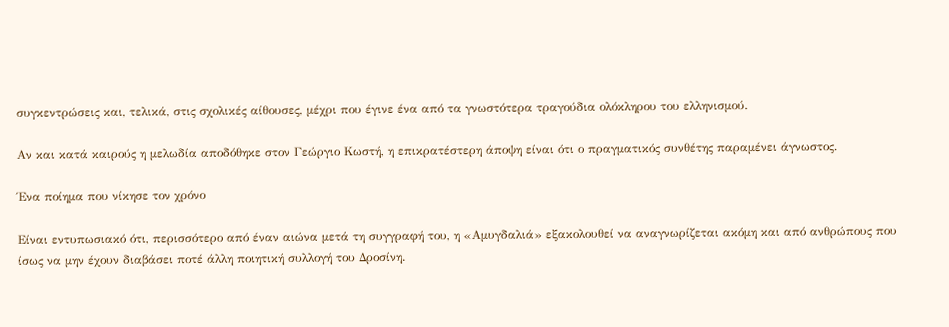συγκεντρώσεις και, τελικά, στις σχολικές αίθουσες, μέχρι που έγινε ένα από τα γνωστότερα τραγούδια ολόκληρου του ελληνισμού.

Αν και κατά καιρούς η μελωδία αποδόθηκε στον Γεώργιο Κωστή, η επικρατέστερη άποψη είναι ότι ο πραγματικός συνθέτης παραμένει άγνωστος.

Ένα ποίημα που νίκησε τον χρόνο

Είναι εντυπωσιακό ότι, περισσότερο από έναν αιώνα μετά τη συγγραφή του, η «Αμυγδαλιά» εξακολουθεί να αναγνωρίζεται ακόμη και από ανθρώπους που ίσως να μην έχουν διαβάσει ποτέ άλλη ποιητική συλλογή του Δροσίνη.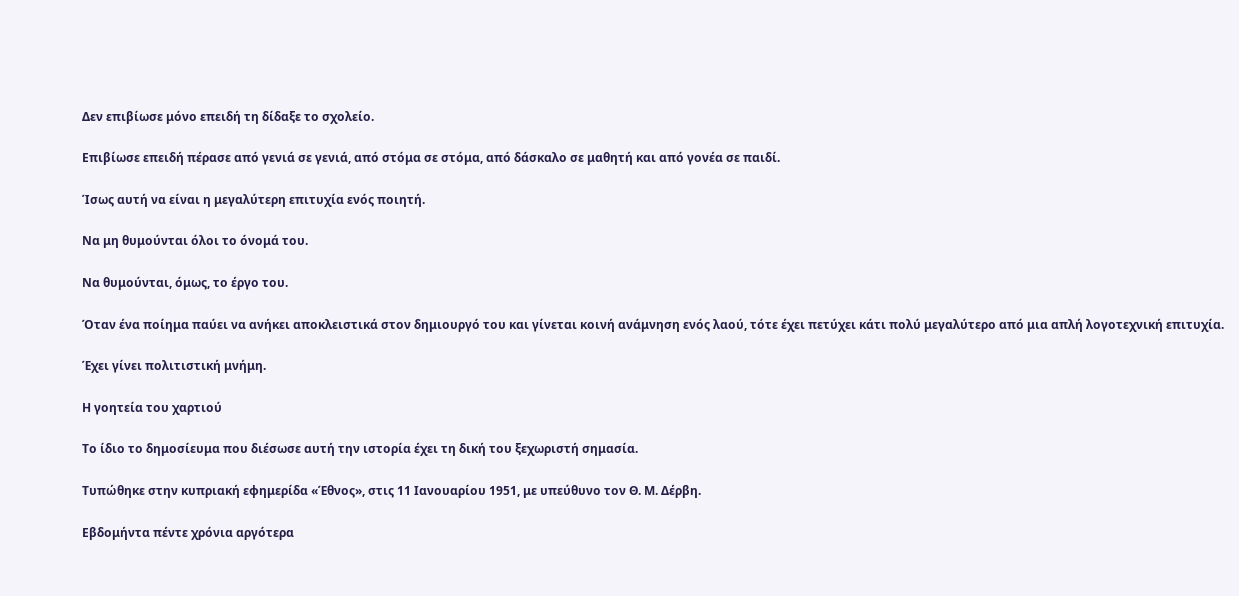Δεν επιβίωσε μόνο επειδή τη δίδαξε το σχολείο.

Επιβίωσε επειδή πέρασε από γενιά σε γενιά, από στόμα σε στόμα, από δάσκαλο σε μαθητή και από γονέα σε παιδί.

Ίσως αυτή να είναι η μεγαλύτερη επιτυχία ενός ποιητή.

Να μη θυμούνται όλοι το όνομά του.

Να θυμούνται, όμως, το έργο του.

Όταν ένα ποίημα παύει να ανήκει αποκλειστικά στον δημιουργό του και γίνεται κοινή ανάμνηση ενός λαού, τότε έχει πετύχει κάτι πολύ μεγαλύτερο από μια απλή λογοτεχνική επιτυχία.

Έχει γίνει πολιτιστική μνήμη.

Η γοητεία του χαρτιού

Το ίδιο το δημοσίευμα που διέσωσε αυτή την ιστορία έχει τη δική του ξεχωριστή σημασία.

Τυπώθηκε στην κυπριακή εφημερίδα «Έθνος», στις 11 Ιανουαρίου 1951, με υπεύθυνο τον Θ. Μ. Δέρβη.

Εβδομήντα πέντε χρόνια αργότερα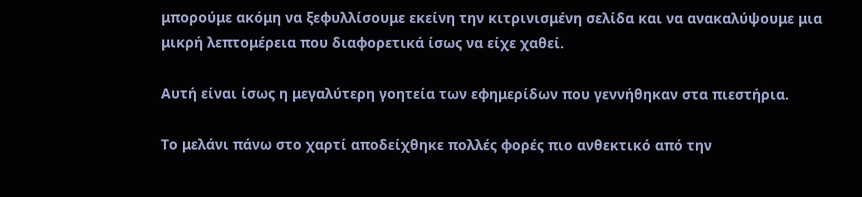μπορούμε ακόμη να ξεφυλλίσουμε εκείνη την κιτρινισμένη σελίδα και να ανακαλύψουμε μια μικρή λεπτομέρεια που διαφορετικά ίσως να είχε χαθεί.

Αυτή είναι ίσως η μεγαλύτερη γοητεία των εφημερίδων που γεννήθηκαν στα πιεστήρια.

Το μελάνι πάνω στο χαρτί αποδείχθηκε πολλές φορές πιο ανθεκτικό από την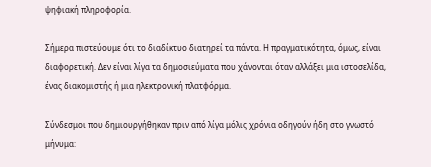ψηφιακή πληροφορία.

Σήμερα πιστεύουμε ότι το διαδίκτυο διατηρεί τα πάντα. Η πραγματικότητα, όμως, είναι διαφορετική. Δεν είναι λίγα τα δημοσιεύματα που χάνονται όταν αλλάξει μια ιστοσελίδα, ένας διακομιστής ή μια ηλεκτρονική πλατφόρμα.

Σύνδεσμοι που δημιουργήθηκαν πριν από λίγα μόλις χρόνια οδηγούν ήδη στο γνωστό μήνυμα: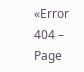«Error 404 – Page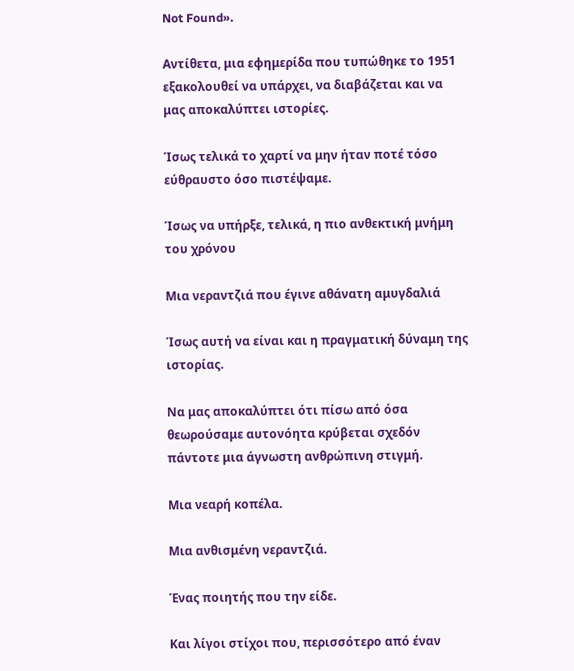Not Found».

Αντίθετα, μια εφημερίδα που τυπώθηκε το 1951 εξακολουθεί να υπάρχει, να διαβάζεται και να μας αποκαλύπτει ιστορίες.

Ίσως τελικά το χαρτί να μην ήταν ποτέ τόσο εύθραυστο όσο πιστέψαμε.

Ίσως να υπήρξε, τελικά, η πιο ανθεκτική μνήμη του χρόνου

Μια νεραντζιά που έγινε αθάνατη αμυγδαλιά

Ίσως αυτή να είναι και η πραγματική δύναμη της ιστορίας.

Να μας αποκαλύπτει ότι πίσω από όσα θεωρούσαμε αυτονόητα κρύβεται σχεδόν πάντοτε μια άγνωστη ανθρώπινη στιγμή.

Μια νεαρή κοπέλα.

Μια ανθισμένη νεραντζιά.

Ένας ποιητής που την είδε.

Και λίγοι στίχοι που, περισσότερο από έναν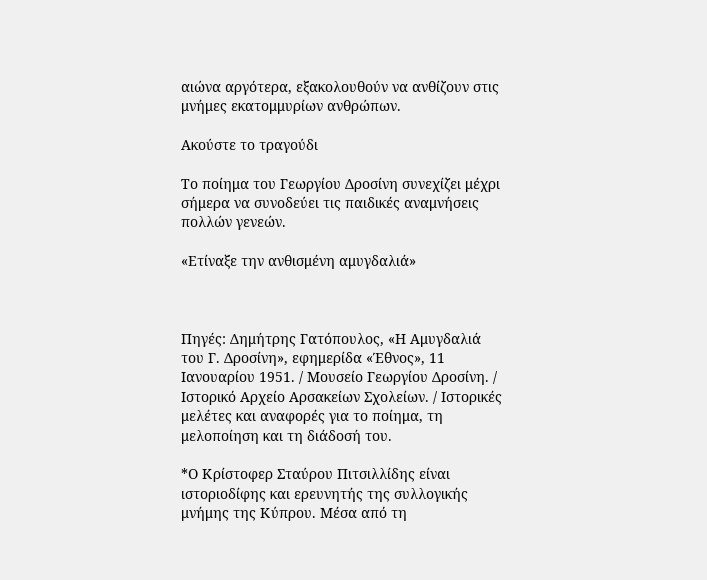αιώνα αργότερα, εξακολουθούν να ανθίζουν στις μνήμες εκατομμυρίων ανθρώπων.

Ακούστε το τραγούδι

Το ποίημα του Γεωργίου Δροσίνη συνεχίζει μέχρι σήμερα να συνοδεύει τις παιδικές αναμνήσεις πολλών γενεών.

«Ετίναξε την ανθισμένη αμυγδαλιά»



Πηγές: Δημήτρης Γατόπουλος, «Η Αμυγδαλιά του Γ. Δροσίνη», εφημερίδα «Έθνος», 11 Ιανουαρίου 1951. / Μουσείο Γεωργίου Δροσίνη. / Ιστορικό Αρχείο Αρσακείων Σχολείων. / Ιστορικές μελέτες και αναφορές για το ποίημα, τη μελοποίηση και τη διάδοσή του.

*Ο Κρίστοφερ Σταύρου Πιτσιλλίδης είναι ιστοριοδίφης και ερευνητής της συλλογικής μνήμης της Κύπρου. Μέσα από τη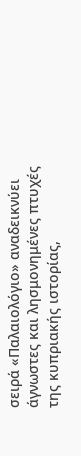σειρά «Παλαιολόγιο» αναδεικνύει άγνωστες και λησμονημένες πτυχές της κυπριακής ιστορίας,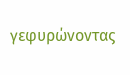γεφυρώνοντας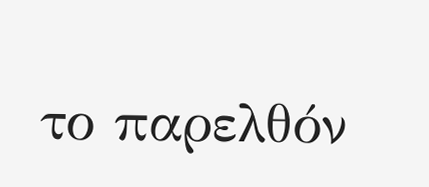το παρελθόν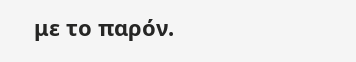με το παρόν.